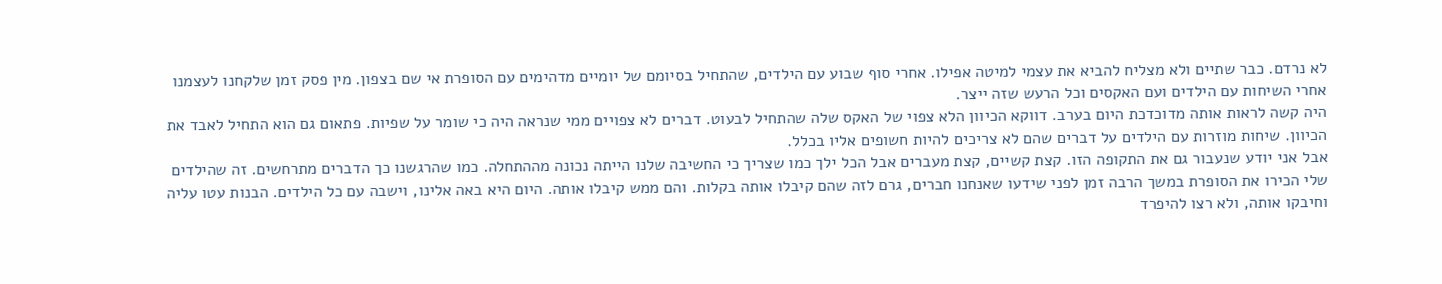לא נרדם. כבר שתיים ולא מצליח להביא את עצמי למיטה אפילו. אחרי סוף שבוע עם הילדים, שהתחיל בסיומם של יומיים מדהימים עם הסופרת אי שם בצפון. מין פסק זמן שלקחנו לעצמנו אחרי השיחות עם הילדים ועם האקסים וכל הרעש שזה ייצר.
היה קשה לראות אותה מדוכדכת היום בערב. דווקא הכיוון הלא צפוי של האקס שלה שהתחיל לבעוט. דברים לא צפויים ממי שנראה היה כי שומר על שפיות. פתאום גם הוא התחיל לאבד את הכיוון. שיחות מוזרות עם הילדים על דברים שהם לא צריכים להיות חשופים אליו בכלל.
אבל אני יודע שנעבור גם את התקופה הזו. קצת קשיים, קצת מעברים אבל הכל ילך כמו שצריך כי החשיבה שלנו הייתה נכונה מההתחלה. כמו שהרגשנו כך הדברים מתרחשים. זה שהילדים שלי הכירו את הסופרת במשך הרבה זמן לפני שידעו שאנחנו חברים, גרם לזה שהם קיבלו אותה בקלות. והם ממש קיבלו אותה. היום היא באה אלינו, וישבה עם כל הילדים. הבנות עטו עליה וחיבקו אותה, ולא רצו להיפרד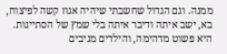ממנה. וגם הגדול שחשבתי שיהיה אגוז קשה לפיצוח, בא, ישב איתה ודיבר איתה בלי שמץ של הסתייגות. היא פשוט מדהימה, והילדים מגיבים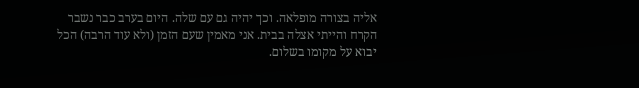אליה בצורה מופלאה. וכך יהיה גם עם שלה. היום בערב כבר נשבר הקרח והייתי אצלה בבית. אני מאמין שעם הזמן (ולא עוד הרבה) הכל יבוא על מקומו בשלום.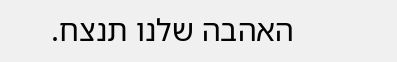האהבה שלנו תנצח.